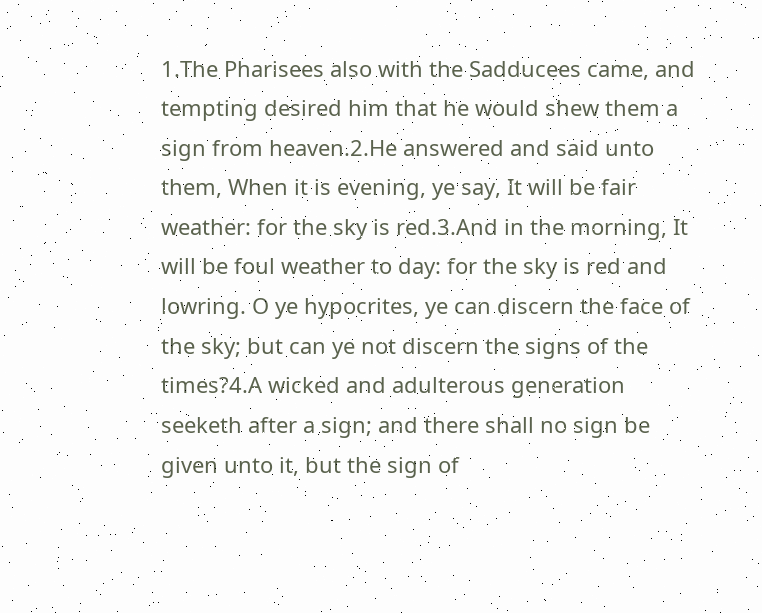1.The Pharisees also with the Sadducees came, and tempting desired him that he would shew them a sign from heaven.2.He answered and said unto them, When it is evening, ye say, It will be fair weather: for the sky is red.3.And in the morning, It will be foul weather to day: for the sky is red and lowring. O ye hypocrites, ye can discern the face of the sky; but can ye not discern the signs of the times?4.A wicked and adulterous generation seeketh after a sign; and there shall no sign be given unto it, but the sign of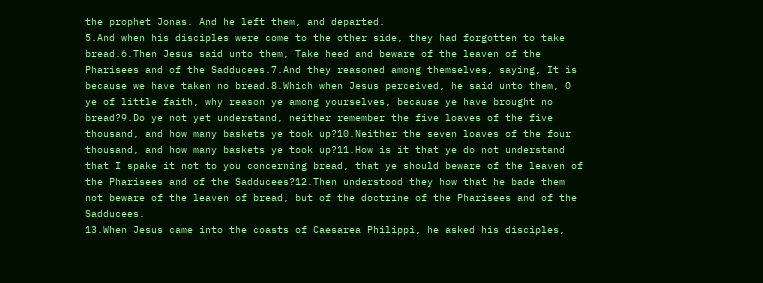the prophet Jonas. And he left them, and departed.
5.And when his disciples were come to the other side, they had forgotten to take bread.6.Then Jesus said unto them, Take heed and beware of the leaven of the Pharisees and of the Sadducees.7.And they reasoned among themselves, saying, It is because we have taken no bread.8.Which when Jesus perceived, he said unto them, O ye of little faith, why reason ye among yourselves, because ye have brought no bread?9.Do ye not yet understand, neither remember the five loaves of the five thousand, and how many baskets ye took up?10.Neither the seven loaves of the four thousand, and how many baskets ye took up?11.How is it that ye do not understand that I spake it not to you concerning bread, that ye should beware of the leaven of the Pharisees and of the Sadducees?12.Then understood they how that he bade them not beware of the leaven of bread, but of the doctrine of the Pharisees and of the Sadducees.
13.When Jesus came into the coasts of Caesarea Philippi, he asked his disciples,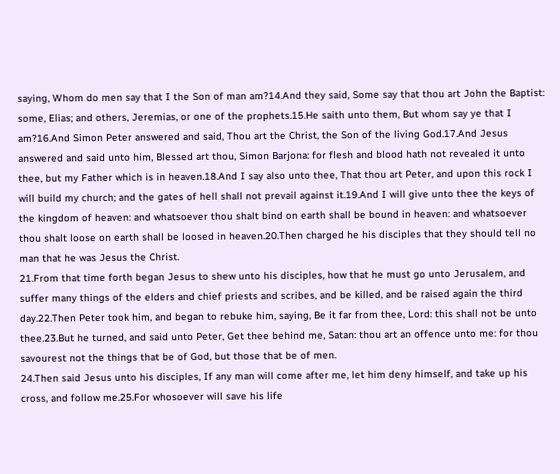saying, Whom do men say that I the Son of man am?14.And they said, Some say that thou art John the Baptist: some, Elias; and others, Jeremias, or one of the prophets.15.He saith unto them, But whom say ye that I am?16.And Simon Peter answered and said, Thou art the Christ, the Son of the living God.17.And Jesus answered and said unto him, Blessed art thou, Simon Barjona: for flesh and blood hath not revealed it unto thee, but my Father which is in heaven.18.And I say also unto thee, That thou art Peter, and upon this rock I will build my church; and the gates of hell shall not prevail against it.19.And I will give unto thee the keys of the kingdom of heaven: and whatsoever thou shalt bind on earth shall be bound in heaven: and whatsoever thou shalt loose on earth shall be loosed in heaven.20.Then charged he his disciples that they should tell no man that he was Jesus the Christ.
21.From that time forth began Jesus to shew unto his disciples, how that he must go unto Jerusalem, and suffer many things of the elders and chief priests and scribes, and be killed, and be raised again the third day.22.Then Peter took him, and began to rebuke him, saying, Be it far from thee, Lord: this shall not be unto thee.23.But he turned, and said unto Peter, Get thee behind me, Satan: thou art an offence unto me: for thou savourest not the things that be of God, but those that be of men.
24.Then said Jesus unto his disciples, If any man will come after me, let him deny himself, and take up his cross, and follow me.25.For whosoever will save his life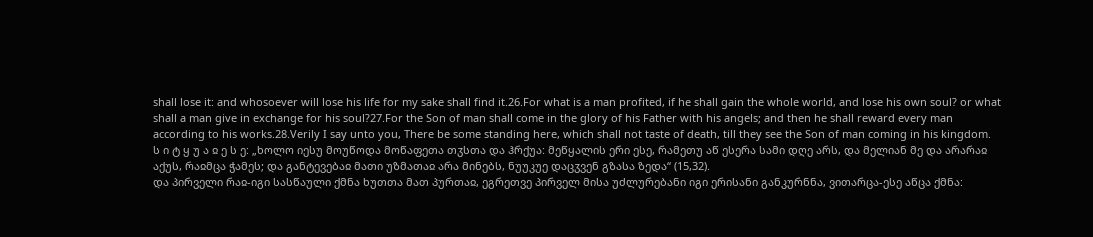shall lose it: and whosoever will lose his life for my sake shall find it.26.For what is a man profited, if he shall gain the whole world, and lose his own soul? or what shall a man give in exchange for his soul?27.For the Son of man shall come in the glory of his Father with his angels; and then he shall reward every man according to his works.28.Verily I say unto you, There be some standing here, which shall not taste of death, till they see the Son of man coming in his kingdom.
ს ი ტ ყ უ ა ჲ ე ს ე: „ხოლო იესუ მოუწოდა მოწაფეთა თჳსთა და ჰრქუა: მეწყალის ერი ესე, რამეთუ აწ ესერა სამი დღე არს, და მელიან მე და არარაჲ აქუს, რაჲმცა ჭამეს; და განტევებაჲ მათი უზმათაჲ არა მინებს, ნუუკუე დაცჳვენ გზასა ზედა“ (15,32).
და პირველი რაჲ-იგი სასწაული ქმნა ხუთთა მათ პურთაჲ, ეგრეთვე პირველ მისა უძლურებანი იგი ერისანი განკურნნა, ვითარცა-ესე აწცა ქმნა: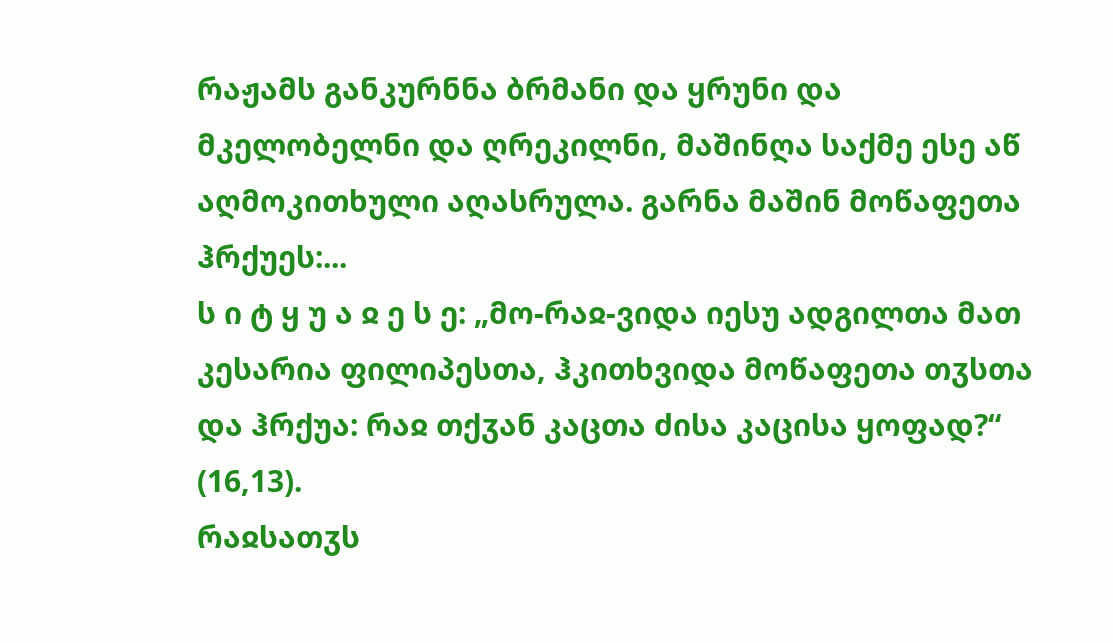რაჟამს განკურნნა ბრმანი და ყრუნი და მკელობელნი და ღრეკილნი, მაშინღა საქმე ესე აწ აღმოკითხული აღასრულა. გარნა მაშინ მოწაფეთა ჰრქუეს:...
ს ი ტ ყ უ ა ჲ ე ს ე: „მო-რაჲ-ვიდა იესუ ადგილთა მათ კესარია ფილიპესთა, ჰკითხვიდა მოწაფეთა თჳსთა და ჰრქუა: რაჲ თქჳან კაცთა ძისა კაცისა ყოფად?“ (16,13).
რაჲსათჳს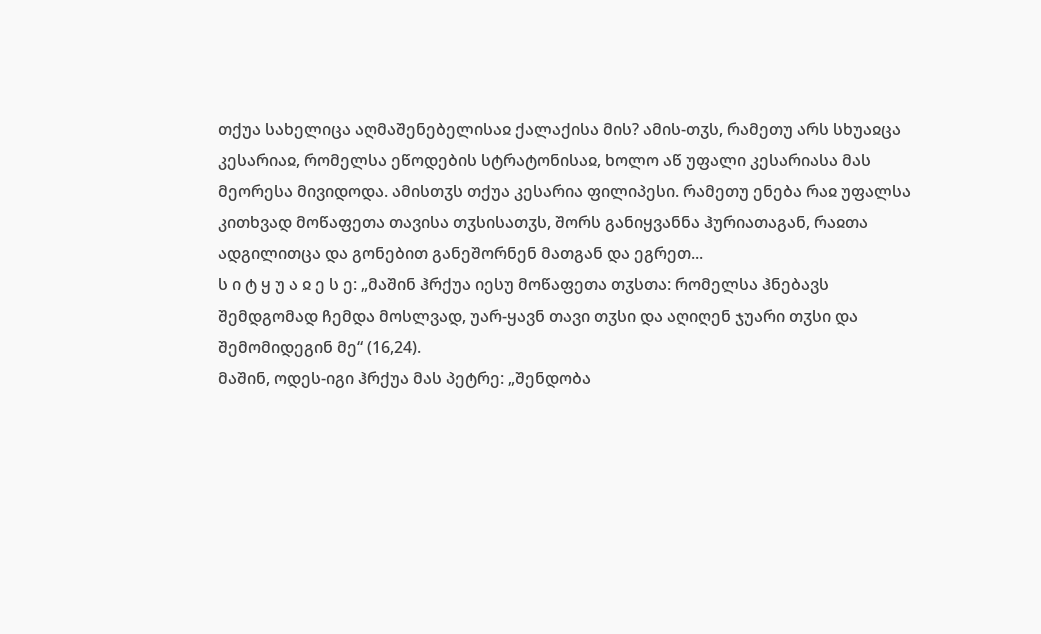თქუა სახელიცა აღმაშენებელისაჲ ქალაქისა მის? ამის-თჳს, რამეთუ არს სხუაჲცა კესარიაჲ, რომელსა ეწოდების სტრატონისაჲ, ხოლო აწ უფალი კესარიასა მას მეორესა მივიდოდა. ამისთჳს თქუა კესარია ფილიპესი. რამეთუ ენება რაჲ უფალსა კითხვად მოწაფეთა თავისა თჳსისათჳს, შორს განიყვანნა ჰურიათაგან, რაჲთა ადგილითცა და გონებით განეშორნენ მათგან და ეგრეთ...
ს ი ტ ყ უ ა ჲ ე ს ე: „მაშინ ჰრქუა იესუ მოწაფეთა თჳსთა: რომელსა ჰნებავს შემდგომად ჩემდა მოსლვად, უარ-ყავნ თავი თჳსი და აღიღენ ჯუარი თჳსი და შემომიდეგინ მე“ (16,24).
მაშინ, ოდეს-იგი ჰრქუა მას პეტრე: „შენდობა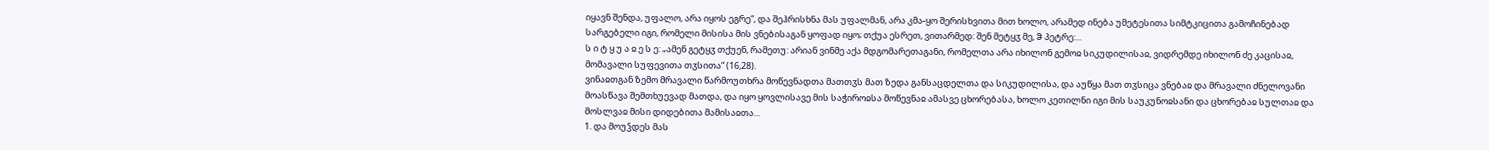იყავნ შენდა, უფალო, არა იყოს ეგრე“, და შეჰრისხნა მას უფალმან, არა კმა-ყო შერისხვითა მით ხოლო, არამედ ინება უმეტესითა სიმტკიცითა გამოჩინებად სარგებელი იგი, რომელი მისისა მის ვნებისაგან ყოფად იყო; თქუა ესრეთ, ვითარმედ: შენ მეტყჳ მე, ჵ პეტრე:...
ს ი ტ ყ უ ა ჲ ე ს ე: „ამენ გეტყჳ თქუენ, რამეთუ: არიან ვინმე აქა მდგომარეთაგანი, რომელთა არა იხილონ გემოჲ სიკუდილისაჲ, ვიდრემდე იხილონ ძე კაცისაჲ, მომავალი სუფევითა თჳსითა“ (16,28).
ვინაჲთგან ზემო მრავალი წარმოუთხრა მოწევნადთა მათთჳს მათ ზედა განსაცდელთა და სიკუდილისა, და აუწყა მათ თჳსიცა ვნებაჲ და მრავალი ძნელოვანი მოასწავა შემთხუევად მათდა, და იყო ყოვლისავე მის საჭიროჲსა მოწევნაჲ ამასვე ცხორებასა, ხოლო კეთილნი იგი მის საუკუნოჲსანი და ცხორებაჲ სულთაჲ და მოსლვაჲ მისი დიდებითა მამისაჲთა...
1. და მოუჴდეს მას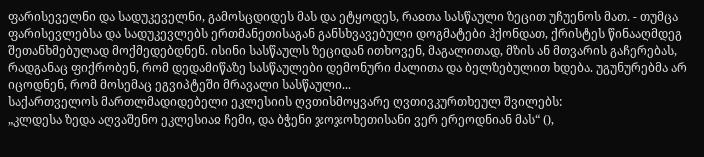ფარისეველნი და სადუკეველნი, გამოსცდიდეს მას და ეტყოდეს, რაჲთა სასწაული ზეცით უჩუენოს მათ. - თუმცა ფარისევლებსა და სადუკევლებს ერთმანეთისაგან განსხვავებული დოგმატები ჰქონდათ, ქრისტეს წინააღმდეგ შეთანხმებულად მოქმედებდნენ. ისინი სასწაულს ზეციდან ითხოვენ, მაგალითად, მზის ან მთვარის გაჩერებას, რადგანაც ფიქრობენ, რომ დედამიწაზე სასწაულები დემონური ძალითა და ბელზებულით ხდება. უგუნურებმა არ იცოდნენ, რომ მოსემაც ეგვიპტეში მრავალი სასწაული...
საქართველოს მართლმადიდებელი ეკლესიის ღვთისმოყვარე ღვთივკურთხეულ შვილებს:
„კლდესა ზედა აღვაშენო ეკლესიაჲ ჩემი, და ბჭენი ჯოჯოხეთისანი ვერ ერეოდნიან მას“ (),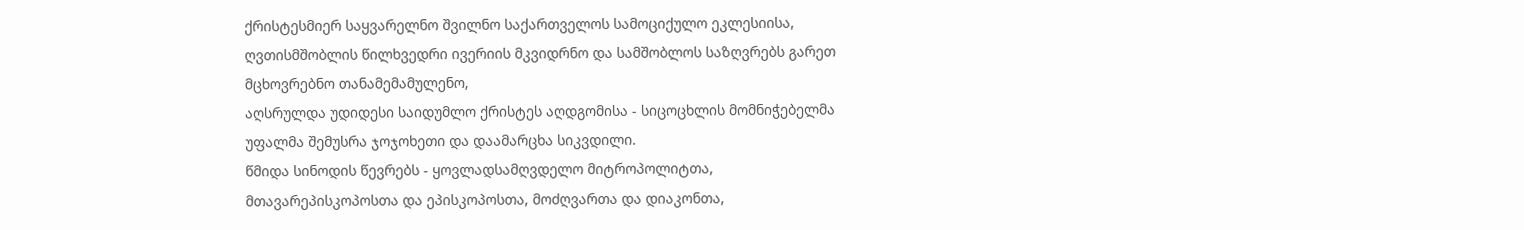ქრისტესმიერ საყვარელნო შვილნო საქართველოს სამოციქულო ეკლესიისა, ღვთისმშობლის წილხვედრი ივერიის მკვიდრნო და სამშობლოს საზღვრებს გარეთ მცხოვრებნო თანამემამულენო,
აღსრულდა უდიდესი საიდუმლო ქრისტეს აღდგომისა - სიცოცხლის მომნიჭებელმა უფალმა შემუსრა ჯოჯოხეთი და დაამარცხა სიკვდილი.
წმიდა სინოდის წევრებს - ყოვლადსამღვდელო მიტროპოლიტთა, მთავარეპისკოპოსთა და ეპისკოპოსთა, მოძღვართა და დიაკონთა,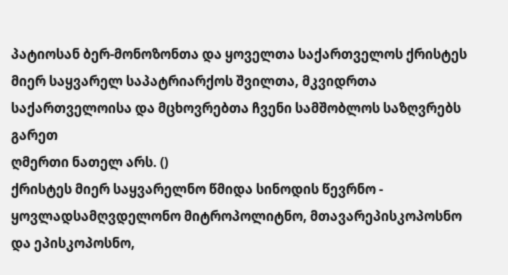პატიოსან ბერ-მონოზონთა და ყოველთა საქართველოს ქრისტეს მიერ საყვარელ საპატრიარქოს შვილთა, მკვიდრთა საქართველოისა და მცხოვრებთა ჩვენი სამშობლოს საზღვრებს გარეთ
ღმერთი ნათელ არს. ()
ქრისტეს მიერ საყვარელნო წმიდა სინოდის წევრნო - ყოვლადსამღვდელონო მიტროპოლიტნო, მთავარეპისკოპოსნო და ეპისკოპოსნო,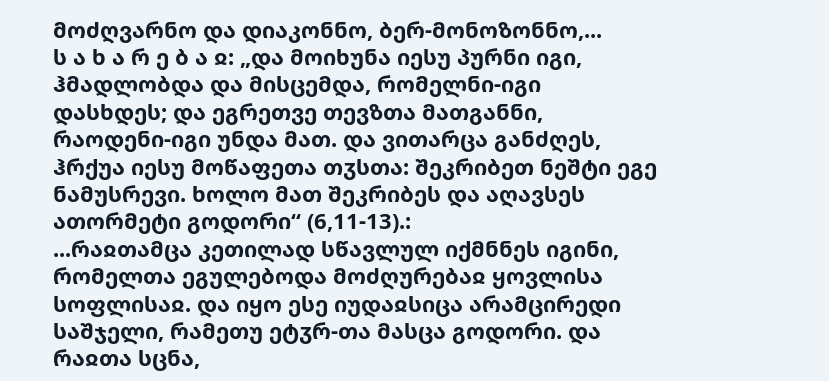მოძღვარნო და დიაკონნო, ბერ-მონოზონნო,...
ს ა ხ ა რ ე ბ ა ჲ: „და მოიხუნა იესუ პურნი იგი, ჰმადლობდა და მისცემდა, რომელნი-იგი დასხდეს; და ეგრეთვე თევზთა მათგანნი, რაოდენი-იგი უნდა მათ. და ვითარცა განძღეს, ჰრქუა იესუ მოწაფეთა თჳსთა: შეკრიბეთ ნეშტი ეგე ნამუსრევი. ხოლო მათ შეკრიბეს და აღავსეს ათორმეტი გოდორი“ (6,11-13).:
...რაჲთამცა კეთილად სწავლულ იქმნნეს იგინი, რომელთა ეგულებოდა მოძღურებაჲ ყოვლისა სოფლისაჲ. და იყო ესე იუდაჲსიცა არამცირედი საშჯელი, რამეთუ ეტჳრ-თა მასცა გოდორი. და რაჲთა სცნა,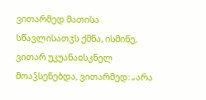ვითარმედ მათისა სწავლისათჳს ქმნა, ისმინე, ვითარ უკუანაჲსკნელ მოაჴსენებდა, ვითარმედ: „არა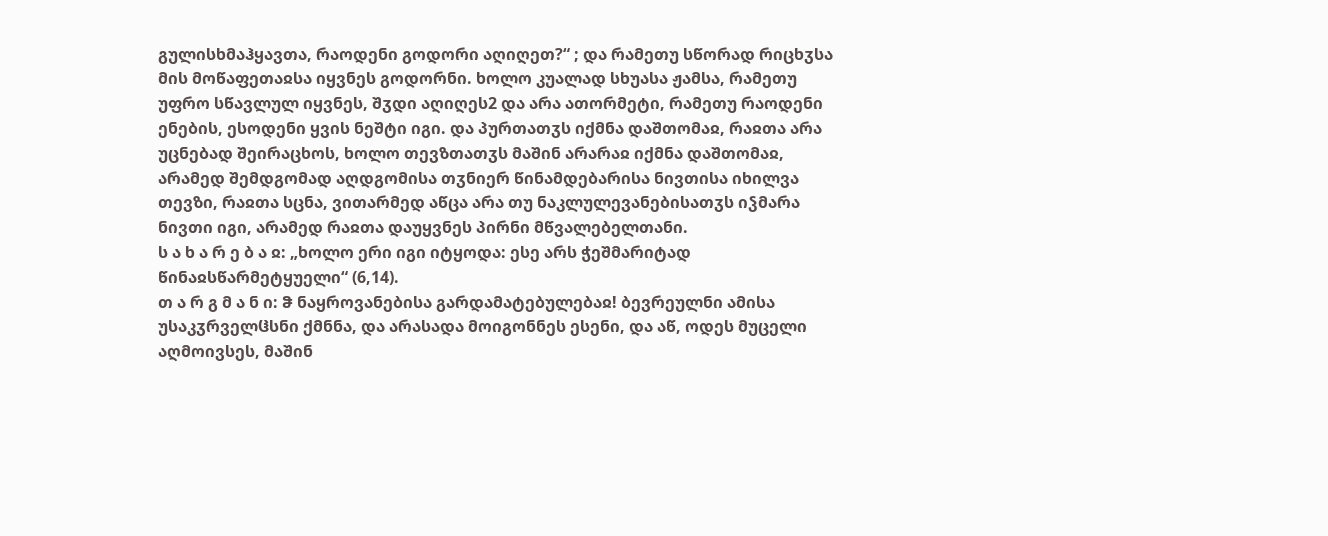გულისხმაჰყავთა, რაოდენი გოდორი აღიღეთ?“ ; და რამეთუ სწორად რიცხჳსა მის მოწაფეთაჲსა იყვნეს გოდორნი. ხოლო კუალად სხუასა ჟამსა, რამეთუ უფრო სწავლულ იყვნეს, შჳდი აღიღეს2 და არა ათორმეტი, რამეთუ რაოდენი ენების, ესოდენი ყვის ნეშტი იგი. და პურთათჳს იქმნა დაშთომაჲ, რაჲთა არა უცნებად შეირაცხოს, ხოლო თევზთათჳს მაშინ არარაჲ იქმნა დაშთომაჲ, არამედ შემდგომად აღდგომისა თჳნიერ წინამდებარისა ნივთისა იხილვა თევზი, რაჲთა სცნა, ვითარმედ აწცა არა თუ ნაკლულევანებისათჳს იჴმარა ნივთი იგი, არამედ რაჲთა დაუყვნეს პირნი მწვალებელთანი.
ს ა ხ ა რ ე ბ ა ჲ: „ხოლო ერი იგი იტყოდა: ესე არს ჭეშმარიტად წინაჲსწარმეტყუელი“ (6,14).
თ ა რ გ მ ა ნ ი: ჵ ნაყროვანებისა გარდამატებულებაჲ! ბევრეულნი ამისა უსაკჳრველჱსნი ქმნნა, და არასადა მოიგონნეს ესენი, და აწ, ოდეს მუცელი აღმოივსეს, მაშინ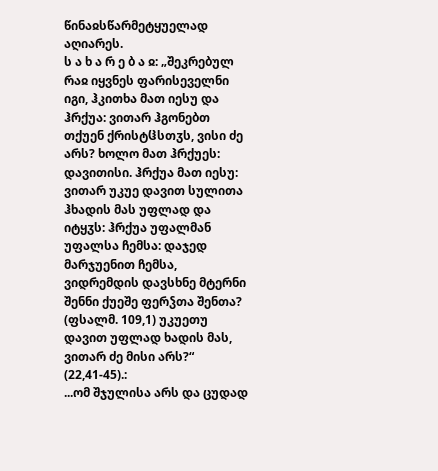წინაჲსწარმეტყუელად აღიარეს.
ს ა ხ ა რ ე ბ ა ჲ: „შეკრებულ რაჲ იყვნეს ფარისეველნი იგი, ჰკითხა მათ იესუ და ჰრქუა: ვითარ ჰგონებთ თქუენ ქრისტჱსთჳს, ვისი ძე არს? ხოლო მათ ჰრქუეს: დავითისი. ჰრქუა მათ იესუ: ვითარ უკუე დავით სულითა ჰხადის მას უფლად და იტყჳს: ჰრქუა უფალმან უფალსა ჩემსა: დაჯედ მარჯუენით ჩემსა, ვიდრემდის დავსხნე მტერნი შენნი ქუეშე ფერჴთა შენთა? (ფსალმ. 109,1) უკუეთუ დავით უფლად ხადის მას, ვითარ ძე მისი არს?“ (22,41-45).:
...ომ შჯულისა არს და ცუდად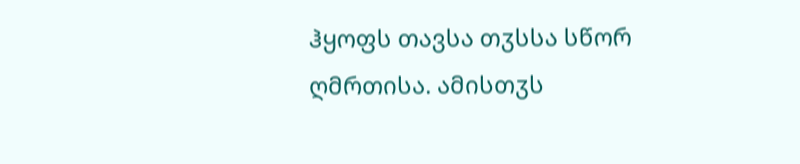ჰყოფს თავსა თჳსსა სწორ ღმრთისა. ამისთჳს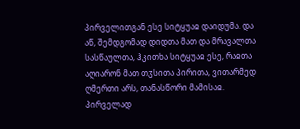პირველითგან ესე სიტყუაჲ დაიდუმა. და აწ, შემდგომად დიდთა მათ და მრავალთა სასწაულთა, ჰკითხა სიტყუაჲ ესე, რაჲთა აღიარონ მათ თჳსითა პირითა, ვითარმედ ღმერთი არს, თანასწორი მამისაჲ.
პირველად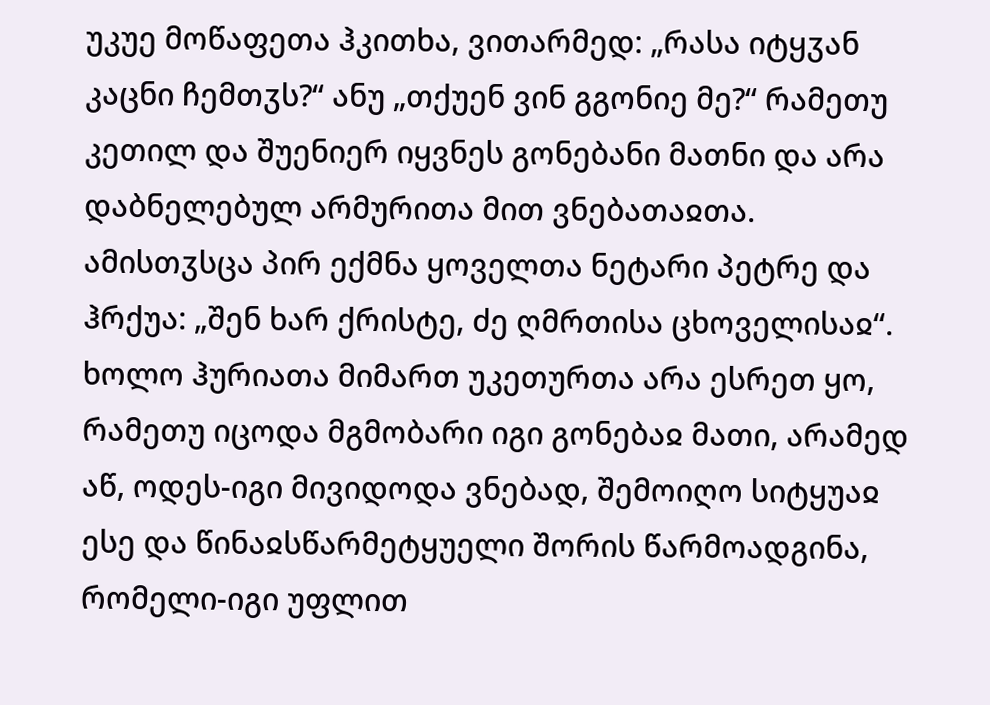უკუე მოწაფეთა ჰკითხა, ვითარმედ: „რასა იტყჳან კაცნი ჩემთჳს?“ ანუ „თქუენ ვინ გგონიე მე?“ რამეთუ კეთილ და შუენიერ იყვნეს გონებანი მათნი და არა დაბნელებულ არმურითა მით ვნებათაჲთა. ამისთჳსცა პირ ექმნა ყოველთა ნეტარი პეტრე და ჰრქუა: „შენ ხარ ქრისტე, ძე ღმრთისა ცხოველისაჲ“.
ხოლო ჰურიათა მიმართ უკეთურთა არა ესრეთ ყო, რამეთუ იცოდა მგმობარი იგი გონებაჲ მათი, არამედ აწ, ოდეს-იგი მივიდოდა ვნებად, შემოიღო სიტყუაჲ ესე და წინაჲსწარმეტყუელი შორის წარმოადგინა, რომელი-იგი უფლით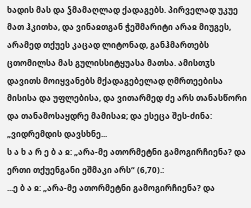ხადის მას და ჴმამაღლად ქადაგებს. პირველად უკუე მათ ჰკითხა, და ვინაჲთგან ჭეშმარიტი არაჲ მიუგეს, არამედ თქუეს კაცად ლიტონად, განჰმართებს ცთომილსა მას გულისსიტყუასა მათსა. ამისთჳს დავითს მოიყვანებს მქადაგებელად ღმრთეებისა მისისა და უფლებისა, და ვითარმედ ძე არს თანასწორი და თანამოსაყდრე მამისაჲ; და ესეცა შეს-ძინა: „ვიდრემდის დავსხნე...
ს ა ხ ა რ ე ბ ა ჲ: „არა-მე ათორმეტნი გამოგირჩიენა? და ერთი თქუენგანი ეშმაკი არს“ (6,70).:
...ე ბ ა ჲ: „არა-მე ათორმეტნი გამოგირჩიენა? და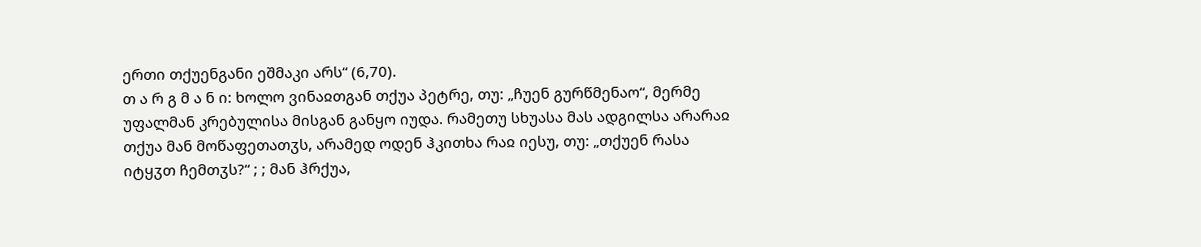ერთი თქუენგანი ეშმაკი არს“ (6,70).
თ ა რ გ მ ა ნ ი: ხოლო ვინაჲთგან თქუა პეტრე, თუ: „ჩუენ გურწმენაო“, მერმე უფალმან კრებულისა მისგან განყო იუდა. რამეთუ სხუასა მას ადგილსა არარაჲ თქუა მან მოწაფეთათჳს, არამედ ოდენ ჰკითხა რაჲ იესუ, თუ: „თქუენ რასა იტყჳთ ჩემთჳს?“ ; ; მან ჰრქუა,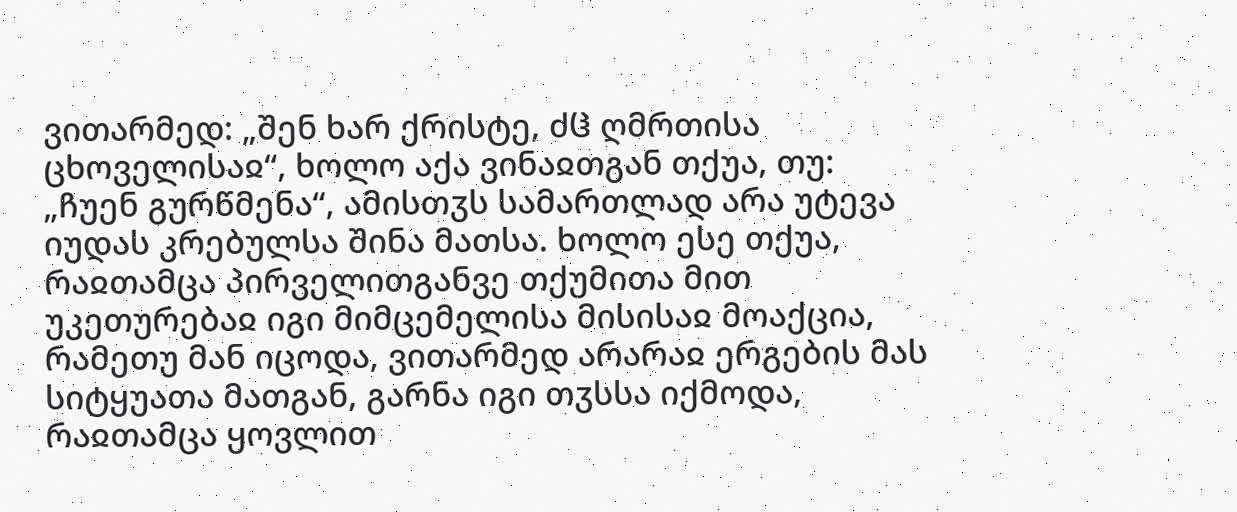ვითარმედ: „შენ ხარ ქრისტე, ძჱ ღმრთისა ცხოველისაჲ“, ხოლო აქა ვინაჲთგან თქუა, თუ: „ჩუენ გურწმენა“, ამისთჳს სამართლად არა უტევა იუდას კრებულსა შინა მათსა. ხოლო ესე თქუა, რაჲთამცა პირველითგანვე თქუმითა მით უკეთურებაჲ იგი მიმცემელისა მისისაჲ მოაქცია, რამეთუ მან იცოდა, ვითარმედ არარაჲ ერგების მას სიტყუათა მათგან, გარნა იგი თჳსსა იქმოდა, რაჲთამცა ყოვლით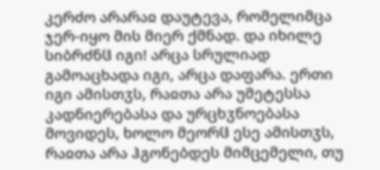კერძო არარაჲ დაუტევა, რომელიმცა ჯერ-იყო მის მიერ ქმნად. და იხილე სიბრძნჱ იგი! არცა სრულიად გამოაცხადა იგი, არცა დაფარა. ერთი იგი ამისთჳს, რაჲთა არა უმეტესსა კადნიერებასა და ურცხჳნოებასა მოვიდეს, ხოლო მეორჱ ესე ამისთჳს, რაჲთა არა ჰგონებდეს მიმცემელი, თუ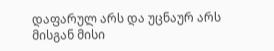დაფარულ არს და უცნაურ არს მისგან მისი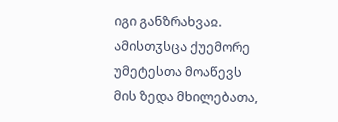იგი განზრახვაჲ. ამისთჳსცა ქუემორე უმეტესთა მოაწევს მის ზედა მხილებათა,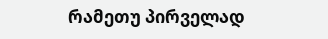რამეთუ პირველად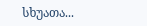სხუათა...